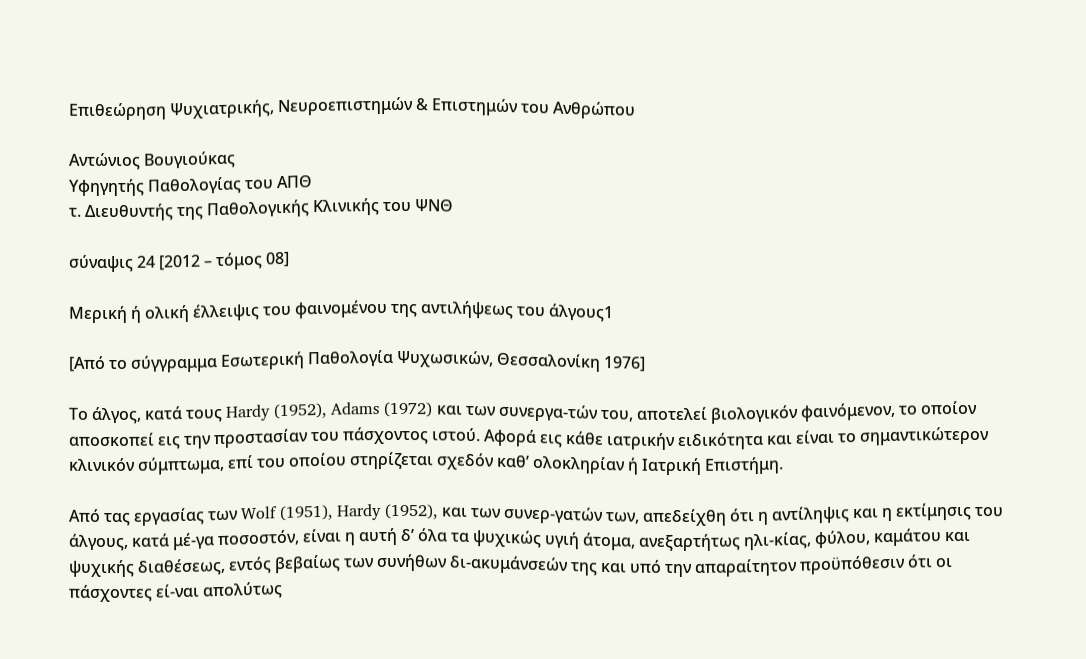Επιθεώρηση Ψυχιατρικής, Νευροεπιστημών & Επιστημών του Ανθρώπου

Αντώνιος Βουγιούκας
Υφηγητής Παθολογίας του ΑΠΘ
τ. Διευθυντής της Παθολογικής Κλινικής του ΨΝΘ

σύναψις 24 [2012 – τόμος 08]

Μερική ή ολική έλλειψις του φαινομένου της αντιλήψεως του άλγους1

[Από το σύγγραμμα Εσωτερική Παθολογία Ψυχωσικών, Θεσσαλονίκη 1976]

Τo άλγος, κατά τους Hardy (1952), Adams (1972) και των συνεργα-τών του, αποτελεί βιολογικόν φαινόμενον, το οποίον αποσκοπεί εις την προστασίαν του πάσχοντος ιστού. Αφορά εις κάθε ιατρικήν ειδικότητα και είναι το σημαντικώτερον κλινικόν σύμπτωμα, επί του οποίου στηρίζεται σχεδόν καθ’ ολοκληρίαν ή Ιατρική Επιστήμη.

Από τας εργασίας των Wolf (1951), Hardy (1952), και των συνερ-γατών των, απεδείχθη ότι η αντίληψις και η εκτίμησις του άλγους, κατά μέ-γα ποσοστόν, είναι η αυτή δ’ όλα τα ψυχικώς υγιή άτομα, ανεξαρτήτως ηλι-κίας, φύλου, καμάτου και ψυχικής διαθέσεως, εντός βεβαίως των συνήθων δι-ακυμάνσεών της και υπό την απαραίτητον προϋπόθεσιν ότι οι πάσχοντες εί-ναι απολύτως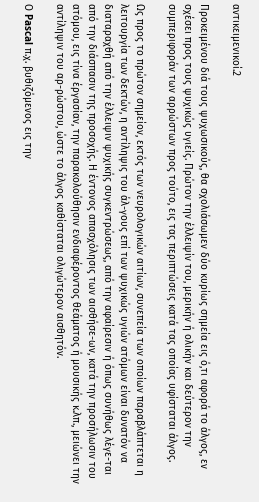αντικειμενικοί.2

Προκειμένου διά τους ψυχωσικούς, θα σχολιάσωμεν δύο κυρίως σημεία εις ό,τι αφορά το άλγος, εν σχέσει προς τους ψυχικώς υγιείς. Πρώτον την έλλειψίν του, μερικήν ή ολικήν και δεύτερον την συμπεριφοράν των αρρώστων προς τούτο, εις τας περιπτώσεις κατά τας οποίας υφίσταται άλγος.

Ως προς το πρώτον σημείον, εκτός των νευρολογικών αιτίων, συνεπεία των οποίων παραβλάπτεται η λειτουργία των δεκτών, η αντίληψις του άλ-γους επί των ψυχικώς υγιών ατόμων είναι δυνατόν να διαταραχθή από την έλλειψιν ψυχικής συγκεντρώσεως, από την αφαίρεσιν ή όπως συνήθως λέγε-ται από την διάσπασιν της προσοχής. Η έντονος απασχόλησις των αισθήσε-ων, κατά την προσήλωσιν του ατόμου, εις τίνα έργασίαν, την παρακολούθησιν ενδιαφέροντος θεάματος ή μουσικής κ.λπ., μειώνει την αντίληψιν του αρ-ρώστου, ώστε το άλγος καθίσταται ολιγώτερον αισθητόν.

Ο Pascal π.χ. βυθιζόμενος εις την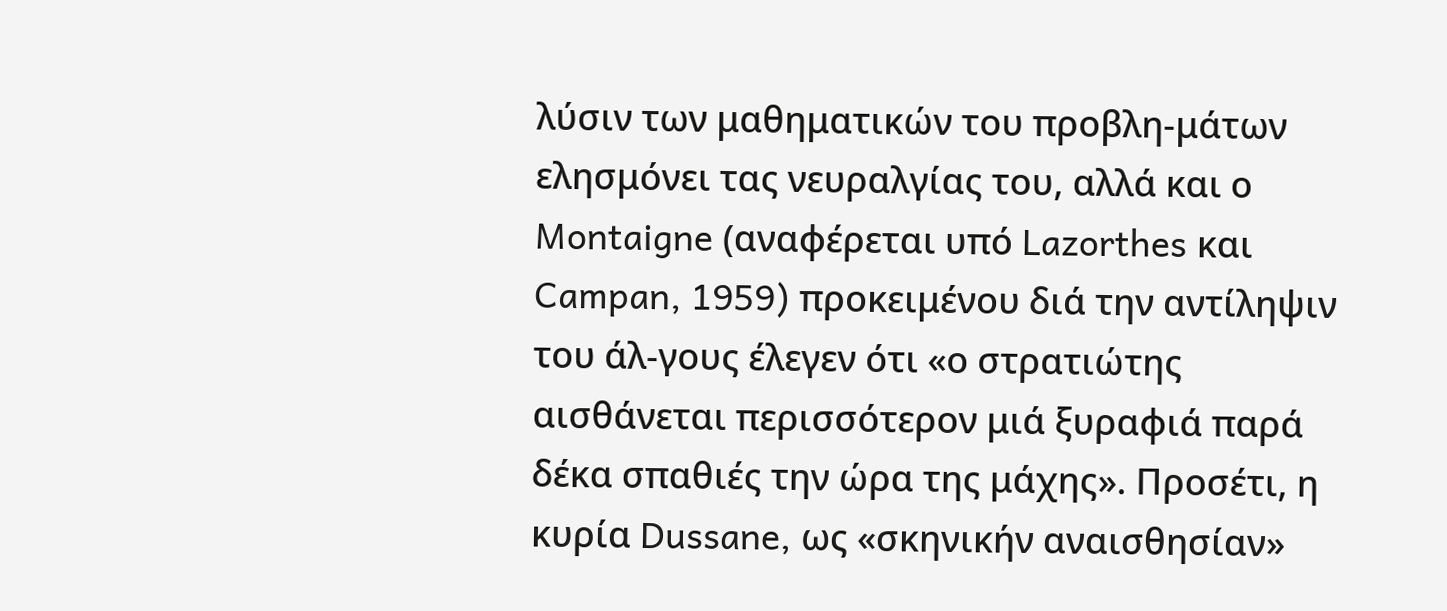λύσιν των μαθηματικών του προβλη-μάτων ελησμόνει τας νευραλγίας του, αλλά και ο Montaigne (αναφέρεται υπό Lazorthes και Campan, 1959) προκειμένου διά την αντίληψιν του άλ-γους έλεγεν ότι «ο στρατιώτης αισθάνεται περισσότερον μιά ξυραφιά παρά δέκα σπαθιές την ώρα της μάχης». Προσέτι, η κυρία Dussane, ως «σκηνικήν αναισθησίαν»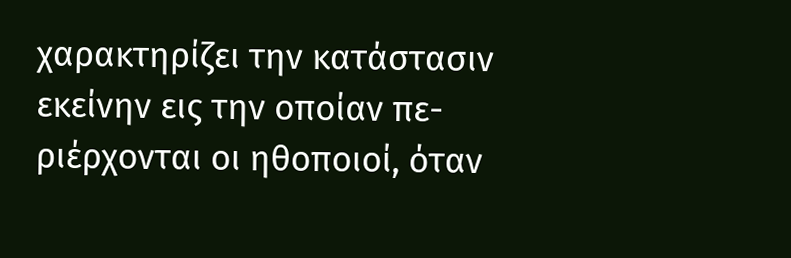χαρακτηρίζει την κατάστασιν εκείνην εις την οποίαν πε-ριέρχονται οι ηθοποιοί, όταν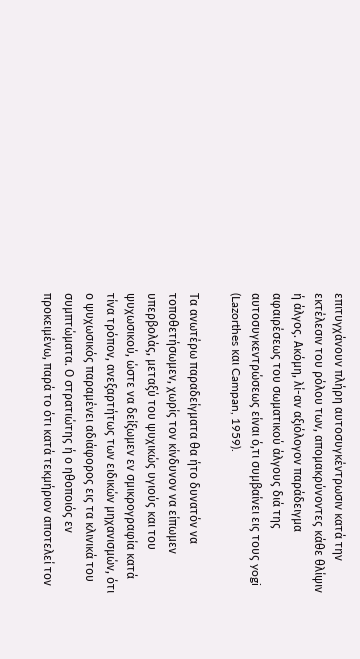επιτυγχάνουν πλήρη αυτοσυγκέντρωσιν κατά την εκτέλεσιν του ρόλου των, απομακρύνοντες κάθε θλίψιν ή άλγος. Ακόμη, λί-αν αξιόλογον παράδειγμα αφαιρέσεως του σωματικού άλγους διά της αυτοσυγκεντρώσεως είναι ό,τι συμβαίνει εις τους yogi (Lazorthes και Campan, 1959).

Τα ανωτέρω παραδείγματα θα ήτο δυνατόν να τοποθετήσωμεν, χωρίς τον κίνδυνον να είπωμεν υπερβολάς, μεταξύ του ψυχικώς υγιούς και του ψυχωσικού, ώστε να δείξωμεν εν σμικρογραφία κατά τίνα τρόπον, ανεξαρτήτως των ειδικών μηχανισμών, ότι ο ψυχωσικός παραμένει αδιάφορος εις τα κλινικά του συμπτώματα. Ο στρατιώτης ή ο ηθοποιός εν προκειμένω, παρά το ότι κατά τεκμήριον αποτελεί τον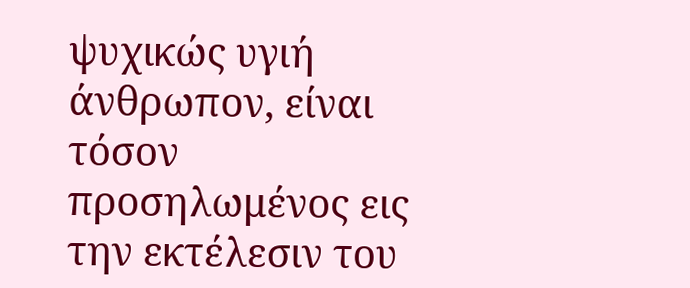ψυχικώς υγιή άνθρωπον, είναι τόσον προσηλωμένος εις την εκτέλεσιν του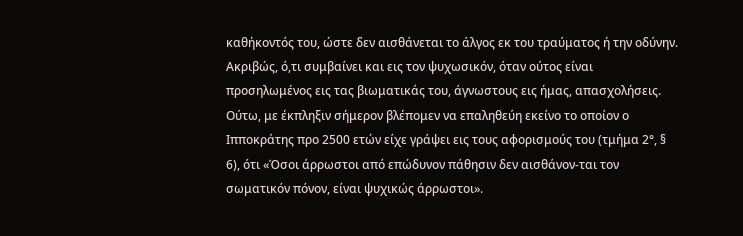καθήκοντός του, ώστε δεν αισθάνεται το άλγος εκ του τραύματος ή την οδύνην. Ακριβώς, ό,τι συμβαίνει και εις τον ψυχωσικόν, όταν ούτος είναι προσηλωμένος εις τας βιωματικάς του, άγνωστους εις ήμας, απασχολήσεις. Ούτω, με έκπληξιν σήμερον βλέπομεν να επαληθεύη εκείνο το οποίον ο Ιπποκράτης προ 2500 ετών είχε γράψει εις τους αφορισμούς του (τμήμα 2°, § 6), ότι «Όσοι άρρωστοι από επώδυνον πάθησιν δεν αισθάνον-ται τον σωματικόν πόνον, είναι ψυχικώς άρρωστοι».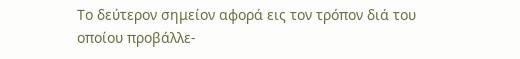Το δεύτερον σημείον αφορά εις τον τρόπον διά του οποίου προβάλλε-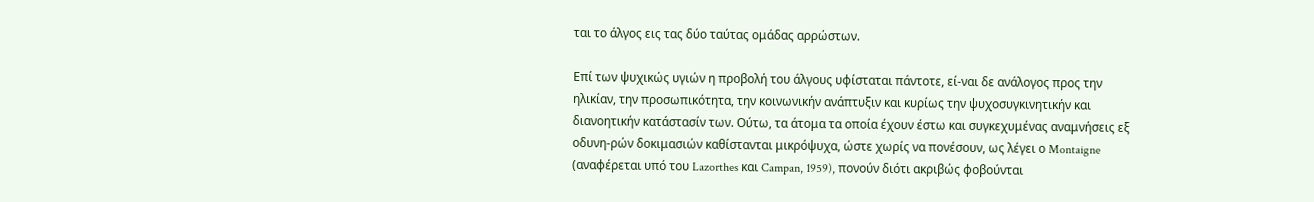ται το άλγος εις τας δύο ταύτας ομάδας αρρώστων.

Επί των ψυχικώς υγιών η προβολή του άλγους υφίσταται πάντοτε, εί-ναι δε ανάλογος προς την ηλικίαν, την προσωπικότητα, την κοινωνικήν ανάπτυξιν και κυρίως την ψυχοσυγκινητικήν και διανοητικήν κατάστασίν των. Ούτω, τα άτομα τα οποία έχουν έστω και συγκεχυμένας αναμνήσεις εξ οδυνη-ρών δοκιμασιών καθίστανται μικρόψυχα, ώστε χωρίς να πονέσουν, ως λέγει ο Montaigne (αναφέρεται υπό του Lazorthes και Campan, 1959), πονούν διότι ακριβώς φοβούνται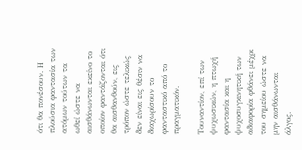ότι θα πονέσουν. Η πλούσια φαντασία των ατόμων τούτων τα ωθεί ώστε να αισθάνωνται εκείνο το οποίον φαντάζονται ότι θα αισθανθούν, εις τρόπον ώστε τελικώς δεν είναι εις θέσιν να διαχωρίσουν το φανταστικό από το πραγματικόν.

Τουναντίον, επί των ψυχωσικών, η πτωχή φαντασία και η ψυχοσυγκινητική των αδιαφορία φθάνει μέχρι του σημείου ώστε να μην αισθάνωνται άλγος.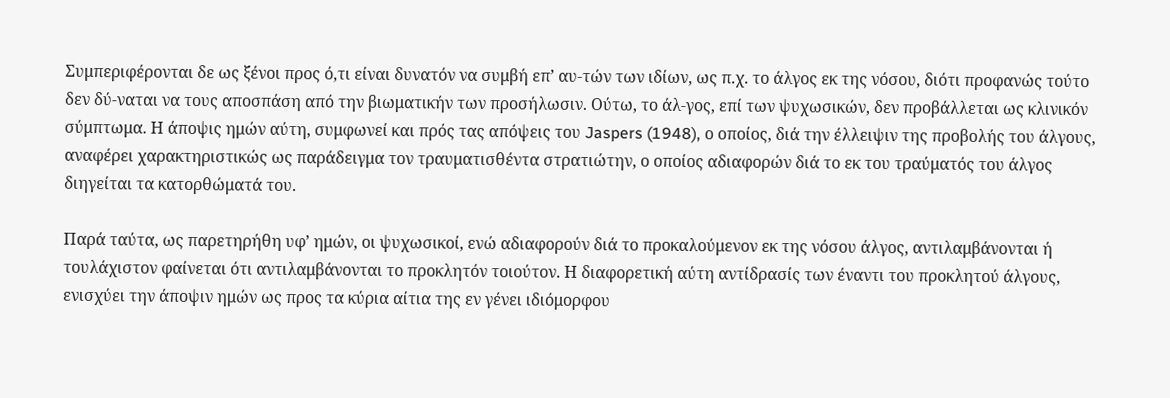Συμπεριφέρονται δε ως ξένοι προς ό,τι είναι δυνατόν να συμβή επ’ αυ-τών των ιδίων, ως π.χ. το άλγος εκ της νόσου, διότι προφανώς τούτο δεν δύ-ναται να τους αποσπάση από την βιωματικήν των προσήλωσιν. Ούτω, το άλ-γος, επί των ψυχωσικών, δεν προβάλλεται ως κλινικόν σύμπτωμα. Η άποψις ημών αύτη, συμφωνεί και πρός τας απόψεις του Jaspers (1948), ο οποίος, διά την έλλειψιν της προβολής του άλγους, αναφέρει χαρακτηριστικώς ως παράδειγμα τον τραυματισθέντα στρατιώτην, ο οποίος αδιαφορών διά το εκ του τραύματός του άλγος διηγείται τα κατορθώματά του.

Παρά ταύτα, ως παρετηρήθη υφ’ ημών, οι ψυχωσικοί, ενώ αδιαφορούν διά το προκαλούμενον εκ της νόσου άλγος, αντιλαμβάνονται ή τουλάχιστον φαίνεται ότι αντιλαμβάνονται το προκλητόν τοιούτον. Η διαφορετική αύτη αντίδρασίς των έναντι του προκλητού άλγους, ενισχύει την άποψιν ημών ως πρoς τα κύρια αίτια της εν γένει ιδιόμορφου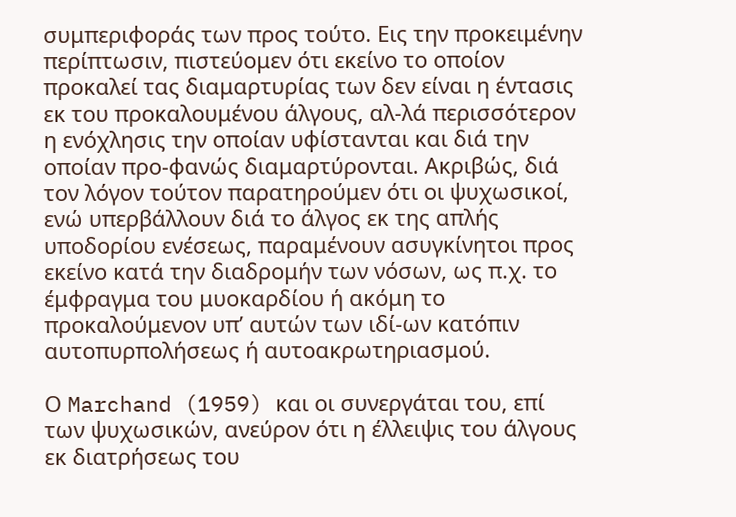συμπεριφοράς των πρoς τούτο. Εις την προκειμένην περίπτωσιν, πιστεύομεν ότι εκείνο το οποίον προκαλεί τας διαμαρτυρίας των δεν είναι η έντασις εκ του προκαλουμένου άλγους, αλ-λά περισσότερον η ενόχλησις την οποίαν υφίστανται και διά την οποίαν προ-φανώς διαμαρτύρονται. Ακριβώς, διά τον λόγον τούτον παρατηρούμεν ότι οι ψυχωσικοί, ενώ υπερβάλλουν διά το άλγος εκ της απλής υποδορίου ενέσεως, παραμένουν ασυγκίνητοι πρoς εκείνο κατά την διαδρομήν των νόσων, ως π.χ. το έμφραγμα του μυοκαρδίου ή ακόμη το προκαλούμενον υπ’ αυτών των ιδί-ων κατόπιν αυτοπυρπολήσεως ή αυτοακρωτηριασμού.

Ο Marchand (1959) και οι συνεργάται του, επί των ψυχωσικών, ανεύρον ότι η έλλειψις του άλγους εκ διατρήσεως του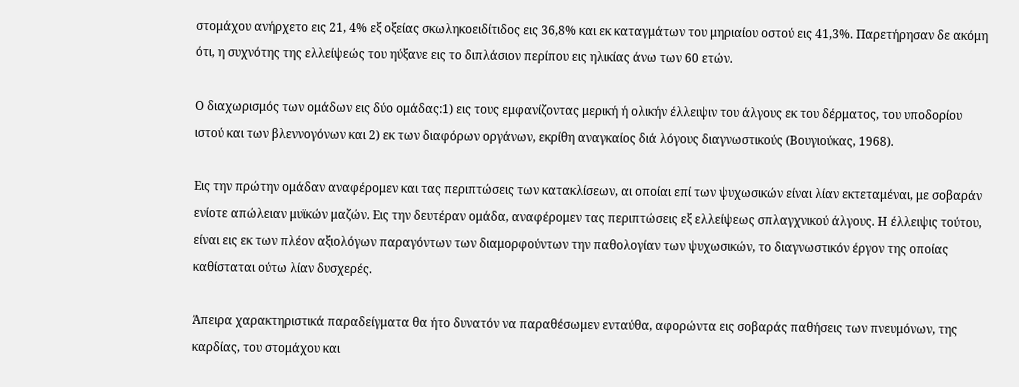στομάχου ανήρχετο εις 21, 4% εξ οξείας σκωληκοειδίτιδος εις 36,8% και εκ καταγμάτων του μηριαίου οστού εις 41,3%. Παρετήρησαν δε ακόμη ότι, η συχνότης της ελλείψεώς του ηύξανε εις το διπλάσιον περίπου εις ηλικίας άνω των 60 ετών.

Ο διαχωρισμός των ομάδων εις δύο ομάδας:1) εις τους εμφανίζοντας μερική ή ολικήν έλλειψιν του άλγους εκ του δέρματος, του υποδορίου ιστού και των βλεννογόνων και 2) εκ των διαφόρων οργάνων, εκρίθη αναγκαίος διά λόγους διαγνωστικούς (Βουγιούκας, 1968).

Εις την πρώτην ομάδαν αναφέρομεν και τας περιπτώσεις των κατακλίσεων, αι οποίαι επί των ψυχωσικών είναι λίαν εκτεταμέναι, με σοβαράν ενίοτε απώλειαν μυϊκών μαζών. Εις την δευτέραν ομάδα, αναφέρομεν τας περιπτώσεις εξ ελλείψεως σπλαγχνικού άλγους. Η έλλειψις τούτου, είναι εις εκ των πλέον αξιολόγων παραγόντων των διαμορφούντων την παθολογίαν των ψυχωσικών, το διαγνωστικόν έργον της οποίας καθίσταται ούτω λίαν δυσχερές.

Άπειρα χαρακτηριστικά παραδείγματα θα ήτο δυνατόν να παραθέσωμεν ενταύθα, αφορώντα εις σοβαράς παθήσεις των πνευμόνων, της καρδίας, του στομάχου και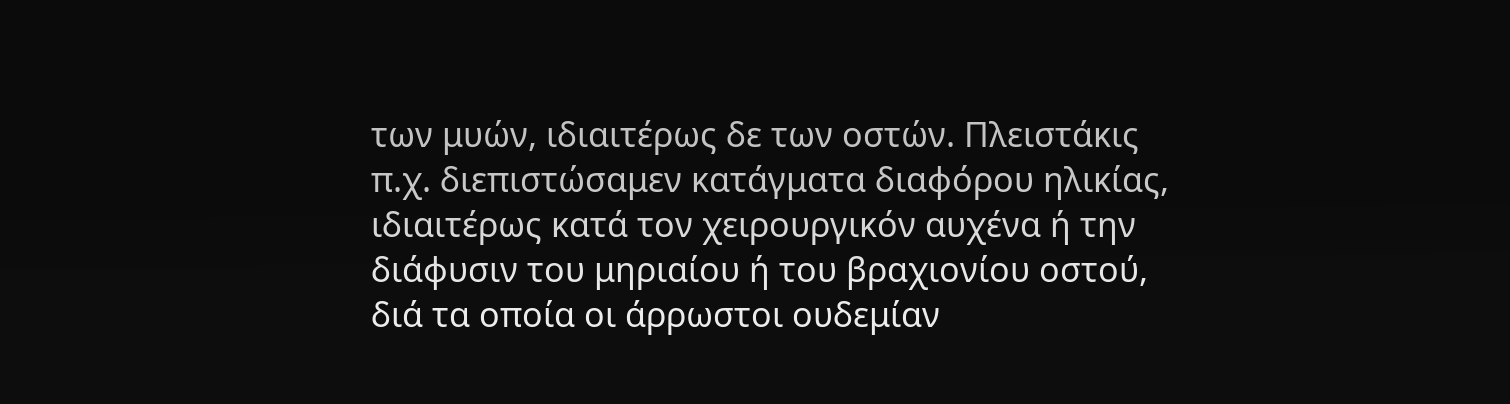των μυών, ιδιαιτέρως δε των οστών. Πλειστάκις π.χ. διεπιστώσαμεν κατάγματα διαφόρου ηλικίας, ιδιαιτέρως κατά τον χειρουργικόν αυχένα ή την διάφυσιν του μηριαίου ή του βραχιονίου οστού, διά τα οποία οι άρρωστοι ουδεμίαν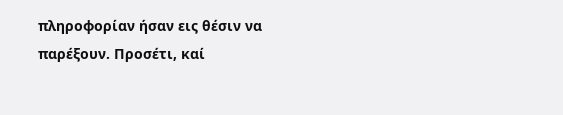πληροφορίαν ήσαν εις θέσιν να παρέξουν. Προσέτι, καί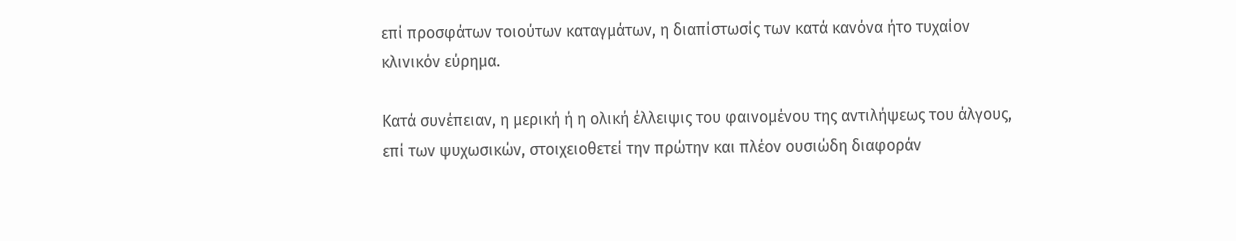επί προσφάτων τοιούτων καταγμάτων, η διαπίστωσίς των κατά κανόνα ήτο τυχαίον κλινικόν εύρημα.

Κατά συνέπειαν, η μερική ή η ολική έλλειψις του φαινομένου της αντιλήψεως του άλγους, επί των ψυχωσικών, στοιχειοθετεί την πρώτην και πλέον ουσιώδη διαφοράν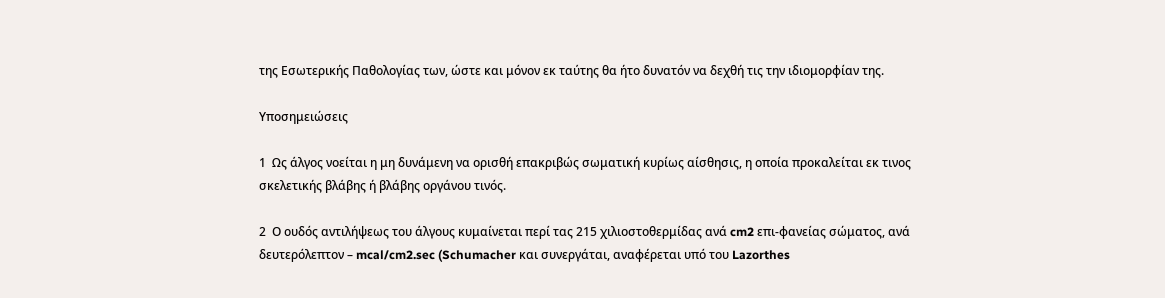της Εσωτερικής Παθολογίας των, ώστε και μόνον εκ ταύτης θα ήτο δυνατόν να δεχθή τις την ιδιομορφίαν της.

Υποσημειώσεις

1  Ως άλγος νοείται η μη δυνάμενη να ορισθή επακριβώς σωματική κυρίως αίσθησις, η οποία προκαλείται εκ τινος σκελετικής βλάβης ή βλάβης οργάνου τινός.

2  Ο ουδός αντιλήψεως του άλγους κυμαίνεται περί τας 215 χιλιοστοθερμίδας ανά cm2 επι-φανείας σώματος, ανά δευτερόλεπτον – mcal/cm2.sec (Schumacher και συνεργάται, αναφέρεται υπό του Lazorthes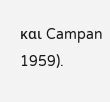και Campan 1959).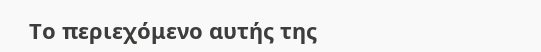Το περιεχόμενο αυτής της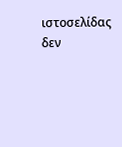ιστοσελίδας δεν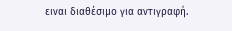ειναι διαθέσιμο για αντιγραφή.